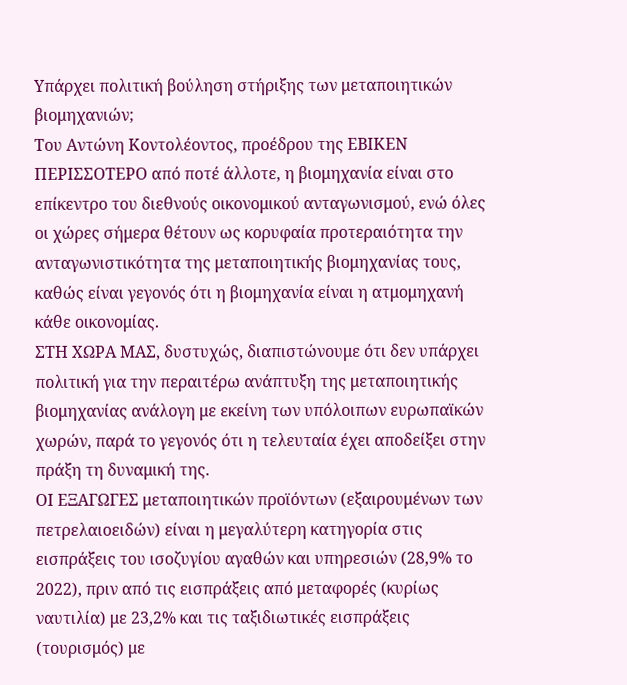Υπάρχει πολιτική βούληση στήριξης των μεταποιητικών βιομηχανιών;
Τoυ Αντώνη Κοντολέοντος, προέδρου της ΕΒΙΚΕΝ
ΠΕΡΙΣΣΟΤΕΡΟ από ποτέ άλλοτε, η βιομηχανία είναι στο επίκεντρο του διεθνούς οικονομικού ανταγωνισμού, ενώ όλες οι χώρες σήμερα θέτουν ως κορυφαία προτεραιότητα την ανταγωνιστικότητα της μεταποιητικής βιομηχανίας τους, καθώς είναι γεγονός ότι η βιομηχανία είναι η ατμομηχανή κάθε οικονομίας.
ΣΤΗ ΧΩΡΑ ΜΑΣ, δυστυχώς, διαπιστώνουμε ότι δεν υπάρχει πολιτική για την περαιτέρω ανάπτυξη της μεταποιητικής βιομηχανίας ανάλογη με εκείνη των υπόλοιπων ευρωπαϊκών χωρών, παρά το γεγονός ότι η τελευταία έχει αποδείξει στην πράξη τη δυναμική της.
ΟΙ ΕΞΑΓΩΓΕΣ μεταποιητικών προϊόντων (εξαιρουμένων των πετρελαιοειδών) είναι η μεγαλύτερη κατηγορία στις εισπράξεις του ισοζυγίου αγαθών και υπηρεσιών (28,9% το 2022), πριν από τις εισπράξεις από μεταφορές (κυρίως ναυτιλία) με 23,2% και τις ταξιδιωτικές εισπράξεις (τουρισμός) με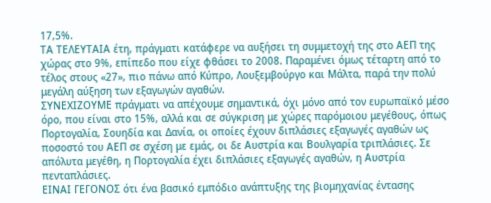17,5%.
ΤΑ ΤΕΛΕΥΤΑΙΑ έτη, πράγματι κατάφερε να αυξήσει τη συμμετοχή της στο ΑΕΠ της χώρας στο 9%, επίπεδο που είχε φθάσει το 2008. Παραμένει όμως τέταρτη από το τέλος στους «27», πιο πάνω από Κύπρο, Λουξεμβούργο και Μάλτα, παρά την πολύ μεγάλη αύξηση των εξαγωγών αγαθών.
ΣΥΝΕΧΙΖΟΥΜΕ πράγματι να απέχουμε σημαντικά, όχι μόνο από τον ευρωπαϊκό μέσο όρο, που είναι στο 15%, αλλά και σε σύγκριση με χώρες παρόμοιου μεγέθους, όπως Πορτογαλία, Σουηδία και Δανία, οι οποίες έχουν διπλάσιες εξαγωγές αγαθών ως ποσοστό του ΑΕΠ σε σχέση με εμάς, οι δε Αυστρία και Βουλγαρία τριπλάσιες. Σε απόλυτα μεγέθη, η Πορτογαλία έχει διπλάσιες εξαγωγές αγαθών, η Αυστρία πενταπλάσιες.
ΕΙΝΑΙ ΓΕΓΟΝΟΣ ότι ένα βασικό εμπόδιο ανάπτυξης της βιομηχανίας έντασης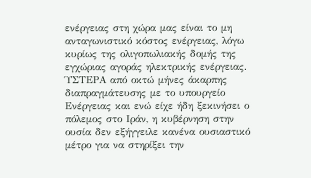ενέργειας στη χώρα μας είναι το μη ανταγωνιστικό κόστος ενέργειας, λόγω κυρίως της ολιγοπωλιακής δομής της εγχώριας αγοράς ηλεκτρικής ενέργειας.
ΎΣΤΕΡΑ από οκτώ μήνες άκαρπης διαπραγμάτευσης με το υπουργείο Ενέργειας και ενώ είχε ήδη ξεκινήσει ο πόλεμος στο Ιράν, η κυβέρνηση στην ουσία δεν εξήγγειλε κανένα ουσιαστικό μέτρο για να στηρίξει την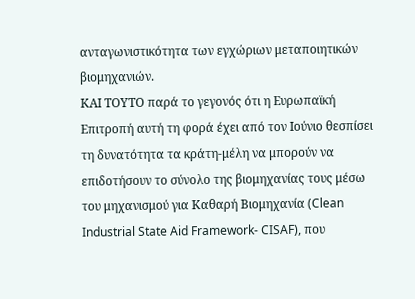ανταγωνιστικότητα των εγχώριων μεταποιητικών βιομηχανιών.
ΚΑΙ ΤΟΥΤΟ παρά το γεγονός ότι η Ευρωπαϊκή Επιτροπή αυτή τη φορά έχει από τον Ιούνιο θεσπίσει τη δυνατότητα τα κράτη-μέλη να μπορούν να επιδοτήσουν το σύνολο της βιομηχανίας τους μέσω του μηχανισμού για Καθαρή Βιομηχανία (Clean Industrial State Aid Framework- CISAF), που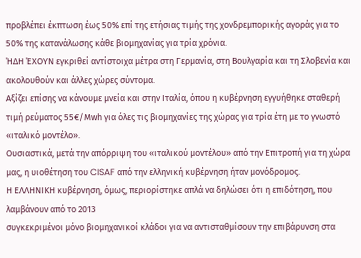προβλέπει έκπτωση έως 50% επί της ετήσιας τιμής της χονδρεμπορικής αγοράς για το 50% της κατανάλωσης κάθε βιομηχανίας για τρία χρόνια.
ΉΔΗ ΈΧΟΥΝ εγκριθεί αντίστοιχα μέτρα στη Γερμανία, στη Βουλγαρία και τη Σλοβενία και ακολουθούν και άλλες χώρες σύντομα.
Αξίζει επίσης να κάνουμε μνεία και στην Ιταλία, όπου η κυβέρνηση εγγυήθηκε σταθερή τιμή ρεύματος 55€/Μwh για όλες τις βιομηχανίες της χώρας για τρία έτη με το γνωστό «ιταλικό μοντέλο».
Ουσιαστικά, μετά την απόρριψη του «ιταλικού μοντέλου» από την Επιτροπή για τη χώρα μας, η υιοθέτηση του CISAF από την ελληνική κυβέρνηση ήταν μονόδρομος.
Η ΕΛΛΗΝΙΚΗ κυβέρνηση, όμως, περιορίστηκε απλά να δηλώσει ότι η επιδότηση, που λαμβάνουν από το 2013
συγκεκριμένοι μόνο βιομηχανικοί κλάδοι για να αντισταθμίσουν την επιβάρυνση στα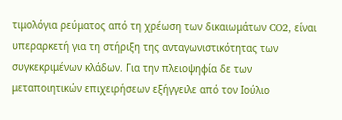τιμολόγια ρεύματος από τη χρέωση των δικαιωμάτων CO2, είναι υπεραρκετή για τη στήριξη της ανταγωνιστικότητας των συγκεκριμένων κλάδων. Για την πλειοψηφία δε των μεταποιητικών επιχειρήσεων εξήγγειλε από τον Ιούλιο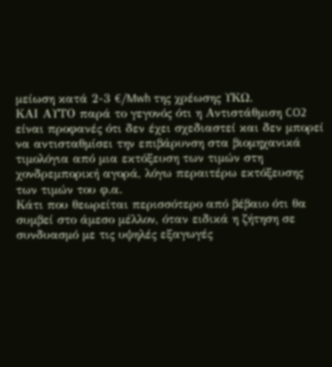μείωση κατά 2-3 €/Mwh της χρέωσης ΥΚΩ.
ΚΑΙ ΑΥΤΟ παρά το γεγονός ότι η Αντιστάθμιση CO2 είναι προφανές ότι δεν έχει σχεδιαστεί και δεν μπορεί να αντισταθμίσει την επιβάρυνση στα βιομηχανικά τιμολόγια από μια εκτόξευση των τιμών στη χονδρεμπορική αγορά, λόγω περαιτέρω εκτόξευσης των τιμών του φ.α.
Κάτι που θεωρείται περισσότερο από βέβαιο ότι θα συμβεί στο άμεσο μέλλον, όταν ειδικά η ζήτηση σε συνδυασμό με τις υψηλές εξαγωγές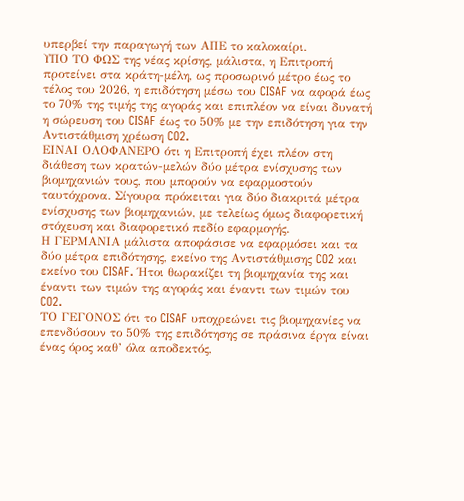υπερβεί την παραγωγή των ΑΠΕ το καλοκαίρι.
ΥΠΟ ΤΟ ΦΩΣ της νέας κρίσης, μάλιστα, η Επιτροπή προτείνει στα κράτη-μέλη, ως προσωρινό μέτρο έως το τέλος του 2026, η επιδότηση μέσω του CISAF να αφορά έως το 70% της τιμής της αγοράς και επιπλέον να είναι δυνατή η σώρευση του CISAF έως το 50% με την επιδότηση για την Αντιστάθμιση χρέωση CO2.
ΕΙΝΑΙ ΟΛΟΦΑΝΕΡΟ ότι η Επιτροπή έχει πλέον στη διάθεση των κρατών-μελών δύο μέτρα ενίσχυσης των βιομηχανιών τους, που μπορούν να εφαρμοστούν ταυτόχρονα. Σίγουρα πρόκειται για δύο διακριτά μέτρα ενίσχυσης των βιομηχανιών, με τελείως όμως διαφορετική στόχευση και διαφορετικό πεδίο εφαρμογής.
Η ΓΕΡΜΑΝΙΑ μάλιστα αποφάσισε να εφαρμόσει και τα δύο μέτρα επιδότησης, εκείνο της Αντιστάθμισης CO2 και εκείνο του CISAF. Ήτοι θωρακίζει τη βιομηχανία της και έναντι των τιμών της αγοράς και έναντι των τιμών του CO2.
ΤΟ ΓΕΓΟΝΟΣ ότι το CISAF υποχρεώνει τις βιομηχανίες να επενδύσουν το 50% της επιδότησης σε πράσινα έργα είναι ένας όρος καθ’ όλα αποδεκτός,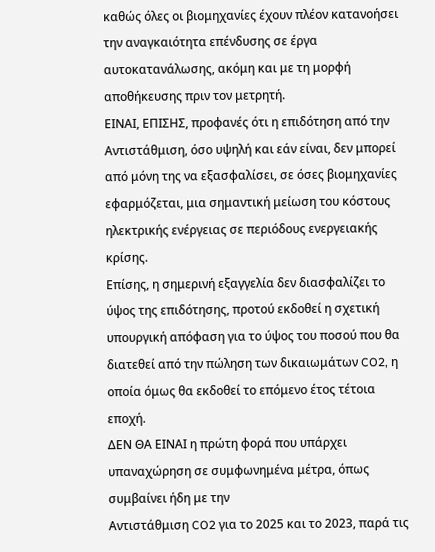καθώς όλες οι βιομηχανίες έχουν πλέον κατανοήσει την αναγκαιότητα επένδυσης σε έργα αυτοκατανάλωσης, ακόμη και με τη μορφή αποθήκευσης πριν τον μετρητή.
ΕΙΝΑΙ, ΕΠΙΣΗΣ, προφανές ότι η επιδότηση από την Αντιστάθμιση, όσο υψηλή και εάν είναι, δεν μπορεί από μόνη της να εξασφαλίσει, σε όσες βιομηχανίες εφαρμόζεται, μια σημαντική μείωση του κόστους ηλεκτρικής ενέργειας σε περιόδους ενεργειακής κρίσης.
Επίσης, η σημερινή εξαγγελία δεν διασφαλίζει το ύψος της επιδότησης, προτού εκδοθεί η σχετική υπουργική απόφαση για το ύψος του ποσού που θα διατεθεί από την πώληση των δικαιωμάτων CO2, η οποία όμως θα εκδοθεί το επόμενο έτος τέτοια εποχή.
ΔΕΝ ΘΑ ΕΙΝΑΙ η πρώτη φορά που υπάρχει υπαναχώρηση σε συμφωνημένα μέτρα, όπως συμβαίνει ήδη με την
Αντιστάθμιση CO2 για το 2025 και το 2023, παρά τις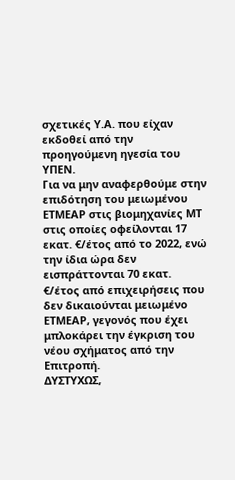σχετικές Υ.Α. που είχαν εκδοθεί από την προηγούμενη ηγεσία του ΥΠΕΝ.
Για να μην αναφερθούμε στην επιδότηση του μειωμένου ΕΤΜΕΑΡ στις βιομηχανίες ΜΤ στις οποίες οφείλονται 17 εκατ. €/έτος από το 2022, ενώ την ίδια ώρα δεν εισπράττονται 70 εκατ. €/έτος από επιχειρήσεις που δεν δικαιούνται μειωμένο ΕΤΜΕΑΡ, γεγονός που έχει μπλοκάρει την έγκριση του νέου σχήματος από την Επιτροπή.
ΔΥΣΤΥΧΩΣ,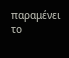παραμένει το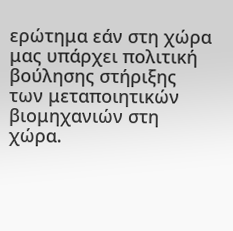ερώτημα εάν στη χώρα μας υπάρχει πολιτική βούλησης στήριξης των μεταποιητικών βιομηχανιών στη χώρα.